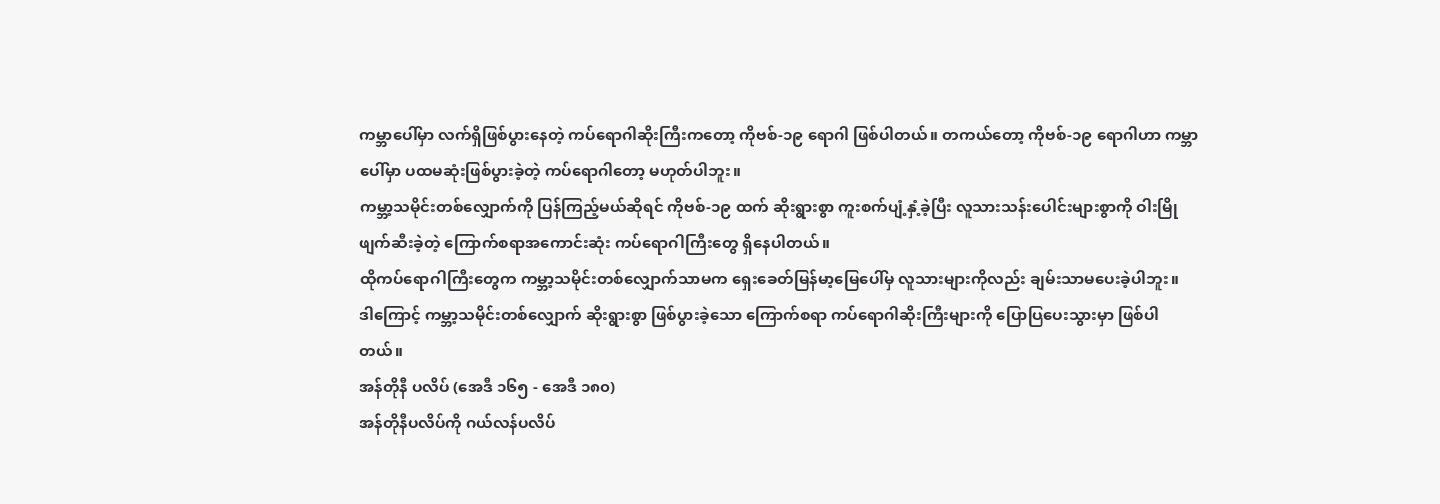ကမ္ဘာပေါ်မှာ လက်ရှိဖြစ်ပွားနေတဲ့ ကပ်ရောဂါဆိုးကြီးကတော့ ကိုဗစ်-၁၉ ရောဂါ ဖြစ်ပါတယ်။ တကယ်တော့ ကိုဗစ်-၁၉ ရောဂါဟာ ကမ္ဘာပေါ်မှာ ပထမဆုံးဖြစ်ပွားခဲ့တဲ့ ကပ်ရောဂါတော့ မဟုတ်ပါဘူး။
ကမ္ဘာ့သမိုင်းတစ်လျှောက်ကို ပြန်ကြည့်မယ်ဆိုရင် ကိုဗစ်-၁၉ ထက် ဆိုးရွားစွာ ကူးစက်ပျံ့နှံ့ခဲ့ပြီး လူသားသန်းပေါင်းများစွာကို ဝါးမြိုဖျက်ဆီးခဲ့တဲ့ ကြောက်စရာအကောင်းဆုံး ကပ်ရောဂါကြီးတွေ ရှိနေပါတယ်။
ထိုကပ်ရောဂါကြီးတွေက ကမ္ဘာ့သမိုင်းတစ်လျှောက်သာမက ရှေးခေတ်မြန်မာ့မြေပေါ်မှ လူသားများကိုလည်း ချမ်းသာမပေးခဲ့ပါဘူး။
ဒါကြောင့် ကမ္ဘာ့သမိုင်းတစ်လျှောက် ဆိုးရွားစွာ ဖြစ်ပွားခဲ့သော ကြောက်စရာ ကပ်ရောဂါဆိုးကြီးများကို ပြောပြပေးသွားမှာ ဖြစ်ပါတယ်။
အန်တိုနီ ပလိပ် (အေဒီ ၁၆၅ - အေဒီ ၁၈၀)
အန်တိုနီပလိပ်ကို ဂယ်လန်ပလိပ်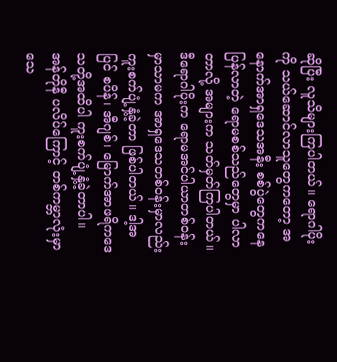ဆိုပြီး လူသိများကြပါတယ်။ ရောဂါပိုးကို သယ်ဆောင်လာသူတွေကတော့ အနောက်အာရှဒေသအနီး စစ်ပွဲတွေကနေ ပြန်လာတဲ့ ရောမစစ်သည်တွေမှာ ပါလာတာလို့ အများက သတ်မှတ်ကြပါတယ်။
ဒီရောဂါပိုးက ရောမအင်ပါယာတစ်ဝန်းမှာသာမက အာရှဒေသတစ်ဝန်းမှာလည်း ကူးစက်ပျံ့နှံ့ခဲ့တာ ဖြစ်ပါတယ်။ ဒါ့အပြင် စပိန်၊ အီဂျစ်၊ မြောက်အာဖရိကဒေသတို့အထိပါ ကူးစက်ပျံ့နှံ့ခဲ့တာပါ။
အန်တိုနီ ပလိပ်ကြောင့် တစ်ကမ္ဘာလုံးမှာ သေ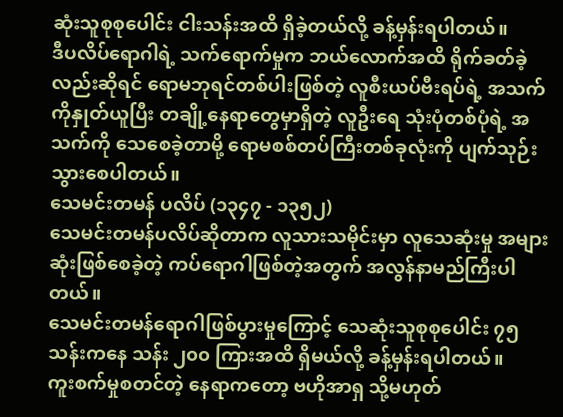ဆုံးသူစုစုပေါင်း ငါးသန်းအထိ ရှိခဲ့တယ်လို့ ခန့်မှန်းရပါတယ်။
ဒီပလိပ်ရောဂါရဲ့ သက်ရောက်မှုက ဘယ်လောက်အထိ ရိုက်ခတ်ခဲ့လည်းဆိုရင် ရောမဘုရင်တစ်ပါးဖြစ်တဲ့ လူစီးယပ်ဗီးရပ်ရဲ့ အသက်ကိုနှုတ်ယူပြီး တချို့နေရာတွေမှာရှိတဲ့ လူဦးရေ သုံးပုံတစ်ပုံရဲ့ အသက်ကို သေစေခဲ့တာမို့ ရောမစစ်တပ်ကြီးတစ်ခုလုံးကို ပျက်သုဉ်းသွားစေပါတယ်။
သေမင်းတမန် ပလိပ် (၁၃၄၇ - ၁၃၅၂)
သေမင်းတမန်ပလိပ်ဆိုတာက လူသားသမိုင်းမှာ လူသေဆုံးမှု အများဆုံးဖြစ်စေခဲ့တဲ့ ကပ်ရောဂါဖြစ်တဲ့အတွက် အလွန်နာမည်ကြီးပါတယ်။
သေမင်းတမန်ရောဂါဖြစ်ပွားမှုကြောင့် သေဆုံးသူစုစုပေါင်း ၇၅ သန်းကနေ သန်း ၂၀၀ ကြားအထိ ရှိမယ်လို့ ခန့်မှန်းရပါတယ်။
ကူးစက်မှုစတင်တဲ့ နေရာကတော့ ဗဟိုအာရှ သို့မဟုတ်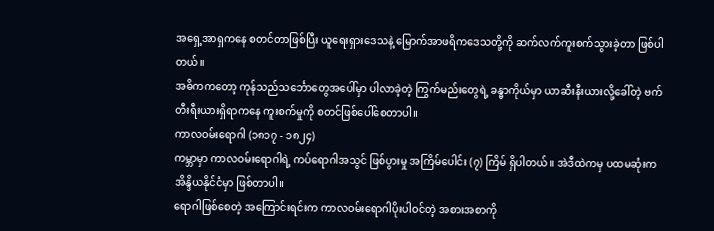အရှေ့အာရှကနေ စတင်တာဖြစ်ပြီး ယူရေးရှားဒေသနဲ့ မြောက်အာဖရိကဒေသတို့ကို ဆက်လက်ကူးစက်သွားခဲ့တာ ဖြစ်ပါတယ်။
အဓိကကတော့ ကုန်သည်သင်္ဘောတွေအပေါ်မှာ ပါလာခဲ့တဲ့ ကြွက်မည်းတွေရဲ့ ခန္ဓာကိုယ်မှာ ယာဆီးနီးယားလို့ခေါ်တဲ့ ဗက်တီးရီးယားရှိရာကနေ ကူးစက်မှုကို စတင်ဖြစ်ပေါ်စေတာပါ။
ကာလဝမ်းရောဂါ (၁၈၁၇ - ၁၈၂၄)
ကမ္ဘာမှာ ကာလဝမ်းရောဂါရဲ့ ကပ်ရောဂါအသွင် ဖြစ်ပွားမှု အကြိမ်ပေါင်း (၇) ကြိမ် ရှိပါတယ်။ အဲဒီထဲကမှ ပထမဆုံးက အိန္ဒိယနိုင်ငံမှာ ဖြစ်တာပါ။
ရောဂါဖြစ်စေတဲ့ အကြောင်းရင်းက ကာလဝမ်းရောဂါပိုးပါဝင်တဲ့ အစားအစာကို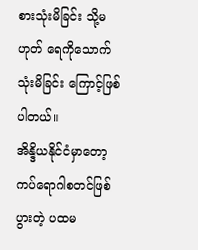စားသုံးမိခြင်း သို့မဟုတ် ရေကိုသောက်သုံးမိခြင်း ကြောင့်ဖြစ်ပါတယ်။
အိန္ဒိယနိုင်ငံမှာတော့ ကပ်ရောဂါစတင်ဖြစ်ပွားတဲ့ ပထမ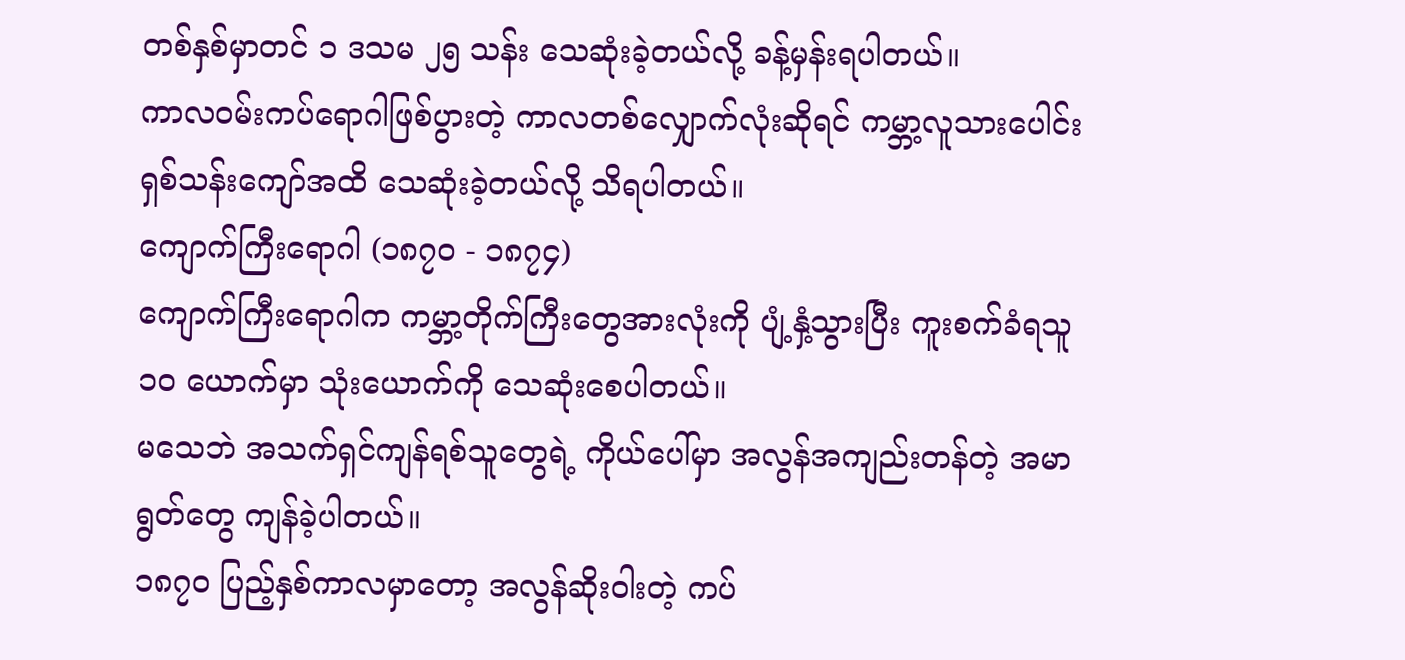တစ်နှစ်မှာတင် ၁ ဒသမ ၂၅ သန်း သေဆုံးခဲ့တယ်လို့ ခန့်မှန်းရပါတယ်။
ကာလဝမ်းကပ်ရောဂါဖြစ်ပွားတဲ့ ကာလတစ်လျှောက်လုံးဆိုရင် ကမ္ဘာ့လူသားပေါင်း ရှစ်သန်းကျော်အထိ သေဆုံးခဲ့တယ်လို့ သိရပါတယ်။
ကျောက်ကြီးရောဂါ (၁၈၇၀ - ၁၈၇၄)
ကျောက်ကြီးရောဂါက ကမ္ဘာ့တိုက်ကြီးတွေအားလုံးကို ပျံ့နှံ့သွားပြီး ကူးစက်ခံရသူ ၁၀ ယောက်မှာ သုံးယောက်ကို သေဆုံးစေပါတယ်။
မသေဘဲ အသက်ရှင်ကျန်ရစ်သူတွေရဲ့ ကိုယ်ပေါ်မှာ အလွန်အကျည်းတန်တဲ့ အမာရွတ်တွေ ကျန်ခဲ့ပါတယ်။
၁၈၇၀ ပြည့်နှစ်ကာလမှာတော့ အလွန်ဆိုးဝါးတဲ့ ကပ်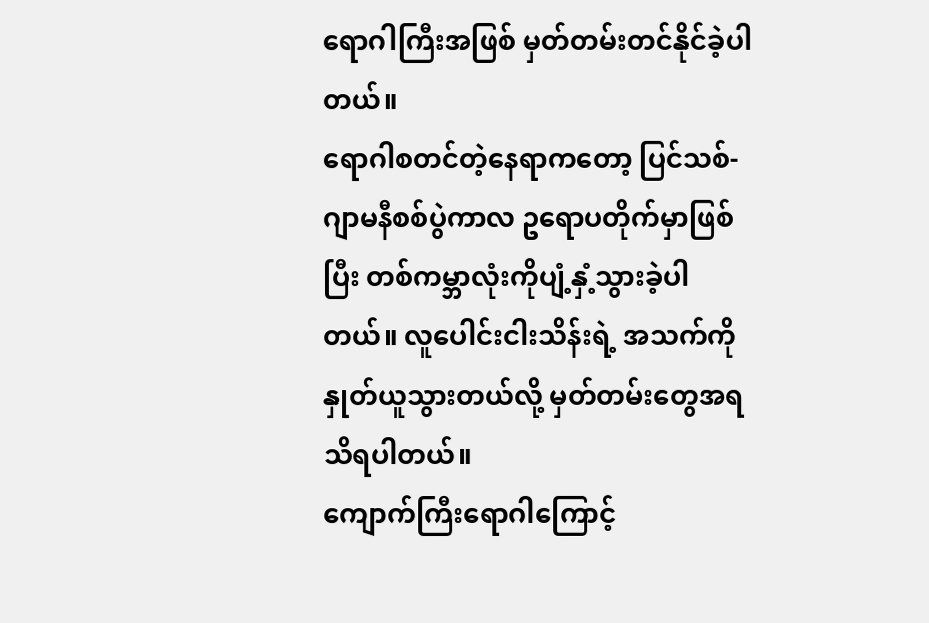ရောဂါကြီးအဖြစ် မှတ်တမ်းတင်နိုင်ခဲ့ပါတယ်။
ရောဂါစတင်တဲ့နေရာကတော့ ပြင်သစ်-ဂျာမနီစစ်ပွဲကာလ ဥရောပတိုက်မှာဖြစ်ပြီး တစ်ကမ္ဘာလုံးကိုပျံ့နှံ့သွားခဲ့ပါတယ်။ လူပေါင်းငါးသိန်းရဲ့ အသက်ကို နှုတ်ယူသွားတယ်လို့ မှတ်တမ်းတွေအရ သိရပါတယ်။
ကျောက်ကြီးရောဂါကြောင့်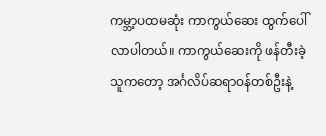ကမ္ဘာ့ပထမဆုံး ကာကွယ်ဆေး ထွက်ပေါ်လာပါတယ်။ ကာကွယ်ဆေးကို ဖန်တီးခဲ့သူကတော့ အင်္ဂလိပ်ဆရာဝန်တစ်ဦးနဲ့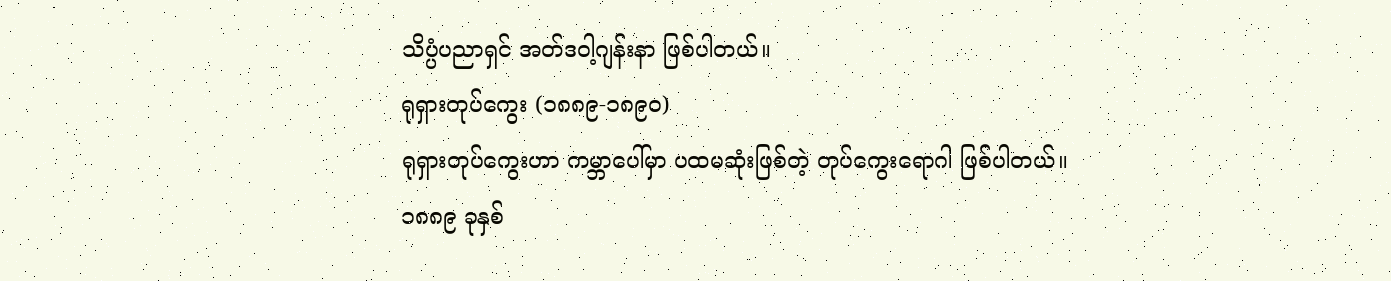သိပ္ပံပညာရှင် အတ်ဒဝါ့ဂျန်းနာ ဖြစ်ပါတယ်။
ရုရှားတုပ်ကွေး (၁၈၈၉-၁၈၉၀)
ရုရှားတုပ်ကွေးဟာ ကမ္ဘာပေါ်မှာ ပထမဆုံးဖြစ်တဲ့ တုပ်ကွေးရောဂါ ဖြစ်ပါတယ်။
၁၈၈၉ ခုနှစ်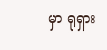မှာ ရုရှား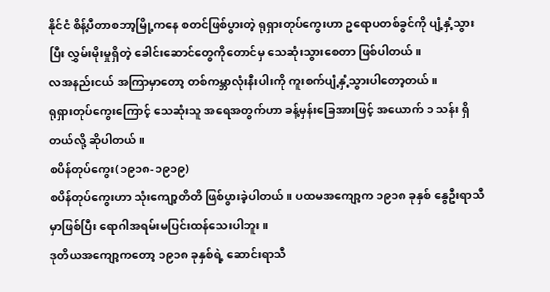နိုင်ငံ စိန့်ပီတာစဘာ့မြို့ကနေ စတင်ဖြစ်ပွားတဲ့ ရုရှားတုပ်ကွေးဟာ ဥရောပတစ်ခွင်ကို ပျံ့နှံ့သွားပြီး လွှမ်းမိုးမှုရှိတဲ့ ခေါင်းဆောင်တွေကိုတောင်မှ သေဆုံးသွားစေတာ ဖြစ်ပါတယ်။
လအနည်းငယ် အကြာမှာတော့ တစ်ကမ္ဘာလုံးနီးပါးကို ကူးစက်ပျံ့နှံ့သွားပါတော့တယ်။
ရုရှားတုပ်ကွေးကြောင့် သေဆုံးသူ အရေအတွက်ဟာ ခန့်မှန်းခြေအားဖြင့် အယောက် ၁ သန်း ရှိတယ်လို့ ဆိုပါတယ်။
စပိန်တုပ်ကွေး(၁၉၁၈-၁၉၁၉)
စပိန်တုပ်ကွေးဟာ သုံးကျော့တိတိ ဖြစ်ပွားခဲ့ပါတယ်။ ပထမအကျော့က ၁၉၁၈ ခုနှစ် နွေဦးရာသီမှာဖြစ်ပြီး ရောဂါအရမ်းမပြင်းထန်သေးပါဘူး။
ဒုတိယအကျော့ကတော့ ၁၉၁၈ ခုနှစ်ရဲ့ ဆောင်းရာသီ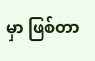မှာ ဖြစ်တာ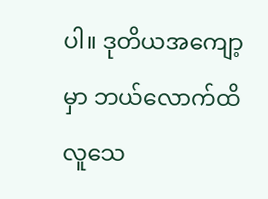ပါ။ ဒုတိယအကျော့မှာ ဘယ်လောက်ထိ လူသေ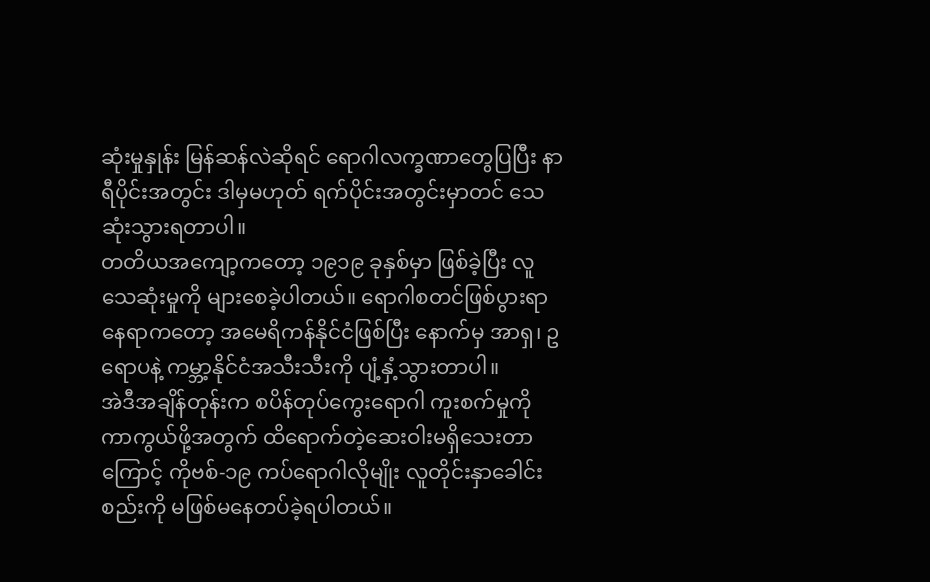ဆုံးမှုနှုန်း မြန်ဆန်လဲဆိုရင် ရောဂါလက္ခဏာတွေပြပြီး နာရီပိုင်းအတွင်း ဒါမှမဟုတ် ရက်ပိုင်းအတွင်းမှာတင် သေဆုံးသွားရတာပါ။
တတိယအကျော့ကတော့ ၁၉၁၉ ခုနှစ်မှာ ဖြစ်ခဲ့ပြီး လူသေဆုံးမှုကို များစေခဲ့ပါတယ်။ ရောဂါစတင်ဖြစ်ပွားရာနေရာကတော့ အမေရိကန်နိုင်ငံဖြစ်ပြီး နောက်မှ အာရှ၊ ဥရောပနဲ့ ကမ္ဘာ့နိုင်ငံအသီးသီးကို ပျံ့နှံ့သွားတာပါ။
အဲဒီအချိန်တုန်းက စပိန်တုပ်ကွေးရောဂါ ကူးစက်မှုကို ကာကွယ်ဖို့အတွက် ထိရောက်တဲ့ဆေးဝါးမရှိသေးတာကြောင့် ကိုဗစ်-၁၉ ကပ်ရောဂါလိုမျိုး လူတိုင်းနှာခေါင်းစည်းကို မဖြစ်မနေတပ်ခဲ့ရပါတယ်။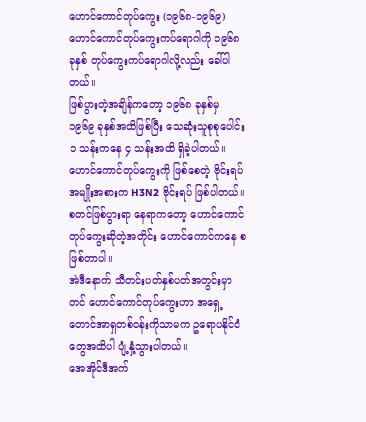ဟောင်ကောင်တုပ်ကွေး (၁၉၆၈-၁၉၆၉)
ဟောင်ကောင်တုပ်ကွေးကပ်ရောဂါကို ၁၉၆၈ ခုနှစ် တုပ်ကွေးကပ်ရောဂါလို့လည်း ခေါ်ပါတယ်။
ဖြစ်ပွားတဲ့အချိန်ကတော့ ၁၉၆၈ ခုနှစ်မှ ၁၉၆၉ ခုနှစ်အထိဖြစ်ပြီး သေဆုံးသူစုစုပေါင်း ၁ သန်းကနေ ၄ သန်းအထိ ရှိခဲ့ပါတယ်။
ဟောင်ကောင်တုပ်ကွေးကို ဖြစ်စေတဲ့ ဗိုင်းရပ်အမျိုးအစားက H3N2 ဗိုင်းရပ် ဖြစ်ပါတယ်။
စတင်ဖြစ်ပွားရာ နေရာကတော့ ဟောင်ကောင်တုပ်ကွေးဆိုတဲ့အတိုင်း ဟောင်ကောင်ကနေ စဖြစ်တာပါ။
အဲဒီနောက် သီတင်းပတ်နှစ်ပတ်အတွင်းမှာတင် ဟောင်ကောင်တုပ်ကွေးဟာ အရှေ့တောင်အာရှတစ်ဝန်းကိုသာမက ဥရောပနိုင်ငံတွေအထိပါ ပျံ့နှံ့သွားပါတယ်။
အေအိုင်ဒီအက်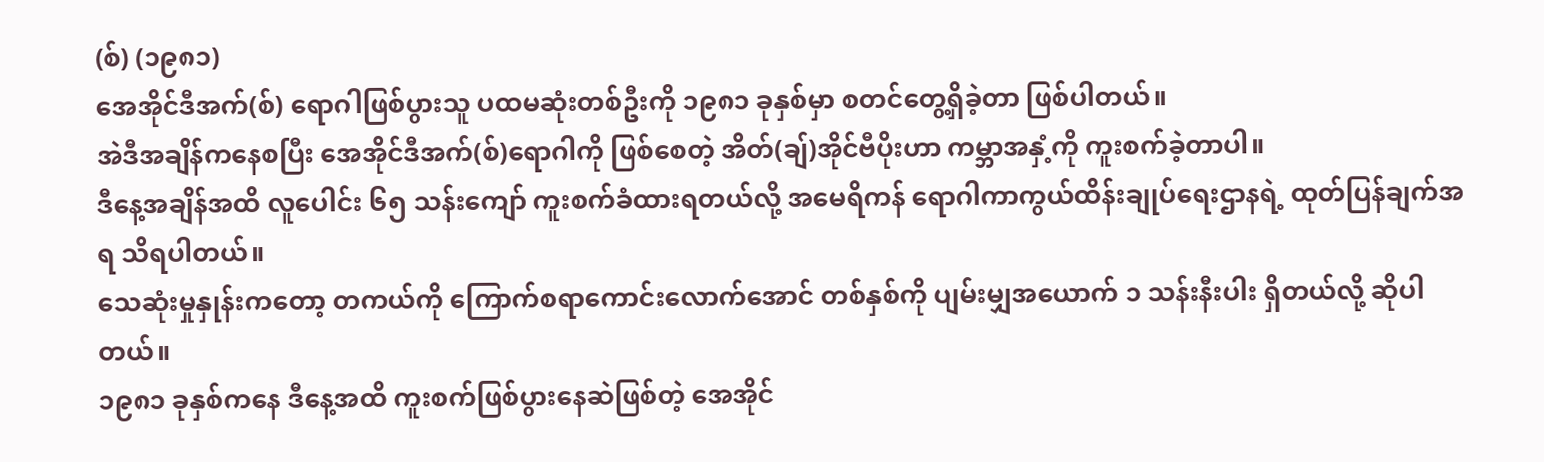(စ်) (၁၉၈၁)
အေအိုင်ဒီအက်(စ်) ရောဂါဖြစ်ပွားသူ ပထမဆုံးတစ်ဦးကို ၁၉၈၁ ခုနှစ်မှာ စတင်တွေ့ရှိခဲ့တာ ဖြစ်ပါတယ်။
အဲဒီအချိန်ကနေစပြီး အေအိုင်ဒီအက်(စ်)ရောဂါကို ဖြစ်စေတဲ့ အိတ်(ချ်)အိုင်ဗီပိုးဟာ ကမ္ဘာအနှံ့ကို ကူးစက်ခဲ့တာပါ။
ဒီနေ့အချိန်အထိ လူပေါင်း ၆၅ သန်းကျော် ကူးစက်ခံထားရတယ်လို့ အမေရိကန် ရောဂါကာကွယ်ထိန်းချုပ်ရေးဌာနရဲ့ ထုတ်ပြန်ချက်အရ သိရပါတယ်။
သေဆုံးမှုနှုန်းကတော့ တကယ်ကို ကြောက်စရာကောင်းလောက်အောင် တစ်နှစ်ကို ပျမ်းမျှအယောက် ၁ သန်းနီးပါး ရှိတယ်လို့ ဆိုပါတယ်။
၁၉၈၁ ခုနှစ်ကနေ ဒီနေ့အထိ ကူးစက်ဖြစ်ပွားနေဆဲဖြစ်တဲ့ အေအိုင်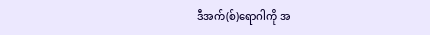ဒီအက်(စ်)ရောဂါကို အ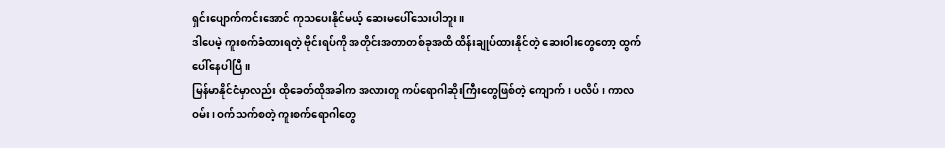ရှင်းပျောက်ကင်းအောင် ကုသပေးနိုင်မယ့် ဆေးမပေါ်သေးပါဘူး။
ဒါပေမဲ့ ကူးစက်ခံထားရတဲ့ ဗိုင်းရပ်ကို အတိုင်းအတာတစ်ခုအထိ ထိန်းချုပ်ထားနိုင်တဲ့ ဆေးဝါးတွေတော့ ထွက်ပေါ်နေပါပြီ။
မြန်မာနိုင်ငံမှာလည်း ထိုခေတ်ထိုအခါက အလားတူ ကပ်ရောဂါဆိုးကြီးတွေဖြစ်တဲ့ ကျောက်၊ ပလိပ်၊ ကာလဝမ်း၊ ဝက်သက်စတဲ့ ကူးစက်ရောဂါတွေ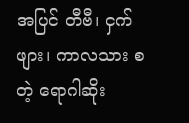အပြင် တီဗီ၊ ငှက်ဖျား၊ ကာလသား စတဲ့ ရောဂါဆိုး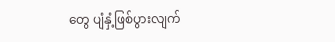တွေ ပျံနှံ့ဖြစ်ပွားလျက်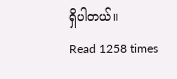ရှိပါတယ်။
Read 1258 times